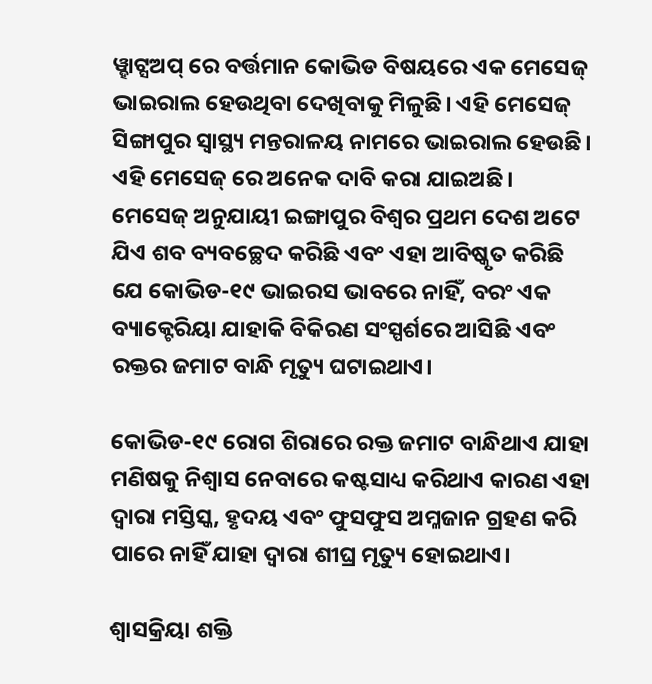ୱ୍ହାଟ୍ସଅପ୍ ରେ ବର୍ତ୍ତମାନ କୋଭିଡ ବିଷୟରେ ଏକ ମେସେଜ୍ ଭାଇରାଲ ହେଉଥିବା ଦେଖିବାକୁ ମିଳୁଛି। ଏହି ମେସେଜ୍ ସିଙ୍ଗାପୁର ସ୍ୱାସ୍ଥ୍ୟ ମନ୍ତରାଳୟ ନାମରେ ଭାଇରାଲ ହେଉଛି। ଏହି ମେସେଜ୍ ରେ ଅନେକ ଦାବି କରା ଯାଇଅଛି। ମେସେଜ୍ ଅନୁଯାୟୀ ଇଙ୍ଗାପୁର ବିଶ୍ଵର ପ୍ରଥମ ଦେଶ ଅଟେ ଯିଏ ଶବ ବ୍ୟବଚ୍ଛେଦ କରିଛି ଏବଂ ଏହା ଆବିଷ୍କୃତ କରିଛି ଯେ କୋଭିଡ-୧୯ ଭାଇରସ ଭାବରେ ନାହିଁ, ବରଂ ଏକ ବ୍ୟାକ୍ଟେରିୟା ଯାହାକି ବିକିରଣ ସଂସ୍ପର୍ଶରେ ଆସିଛି ଏବଂ ରକ୍ତର ଜମାଟ ବାନ୍ଧି ମୃତ୍ୟୁ ଘଟାଇଥାଏ।

କୋଭିଡ-୧୯ ରୋଗ ଶିରାରେ ରକ୍ତ ଜମାଟ ବାନ୍ଧିଥାଏ ଯାହା ମଣିଷକୁ ନିଶ୍ଵାସ ନେବାରେ କଷ୍ଟସାଧ୍ୟ କରିଥାଏ କାରଣ ଏହା ଦ୍ଵାରା ମସ୍ତିସ୍କ, ହୃଦୟ ଏବଂ ଫୁସଫୁସ ଅମ୍ଳଜାନ ଗ୍ରହଣ କରି ପାରେ ନାହିଁ ଯାହା ଦ୍ଵାରା ଶୀଘ୍ର ମୃତ୍ୟୁ ହୋଇଥାଏ।

ଶ୍ଵାସକ୍ରିୟା ଶକ୍ତି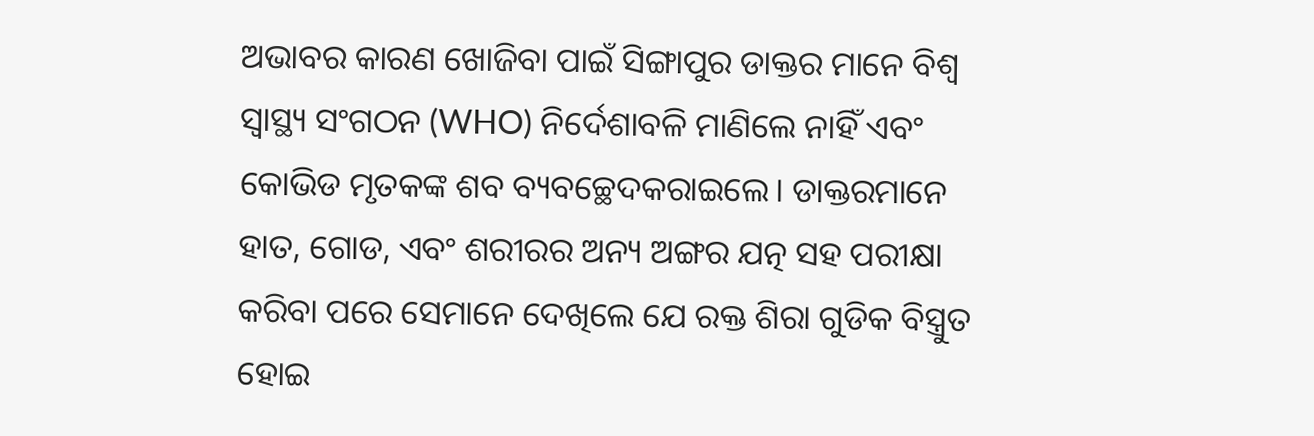ଅଭାବର କାରଣ ଖୋଜିବା ପାଇଁ ସିଙ୍ଗାପୁର ଡାକ୍ତର ମାନେ ବିଶ୍ଵ ସ୍ୱାସ୍ଥ୍ୟ ସଂଗଠନ (WHO) ନିର୍ଦେଶାବଳି ମାଣିଲେ ନାହିଁ ଏବଂ କୋଭିଡ ମୃତକଙ୍କ ଶବ ବ୍ୟବଚ୍ଛେଦକରାଇଲେ। ଡାକ୍ତରମାନେ ହାତ, ଗୋଡ, ଏବଂ ଶରୀରର ଅନ୍ୟ ଅଙ୍ଗର ଯତ୍ନ ସହ ପରୀକ୍ଷା କରିବା ପରେ ସେମାନେ ଦେଖିଲେ ଯେ ରକ୍ତ ଶିରା ଗୁଡିକ ବିସ୍ତ୍ରୁତ ହୋଇ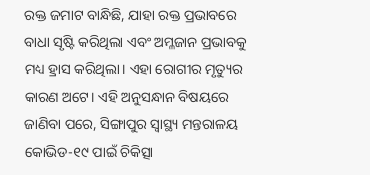ରକ୍ତ ଜମାଟ ବାନ୍ଧିଛି, ଯାହା ରକ୍ତ ପ୍ରଭାବରେ ବାଧା ସୃଷ୍ଟି କରିଥିଲା ଏବଂ ଅମ୍ଳଜାନ ପ୍ରଭାବକୁ ମଧ୍ୟ ହ୍ରାସ କରିଥିଲା। ଏହା ରୋଗୀର ମୃତ୍ୟୁର କାରଣ ଅଟେ। ଏହି ଅନୁସନ୍ଧାନ ବିଷୟରେ ଜାଣିବା ପରେ, ସିଙ୍ଗାପୁର ସ୍ୱାସ୍ଥ୍ୟ ମନ୍ତରାଳୟ କୋଭିଡ-୧୯ ପାଇଁ ଚିକିତ୍ସା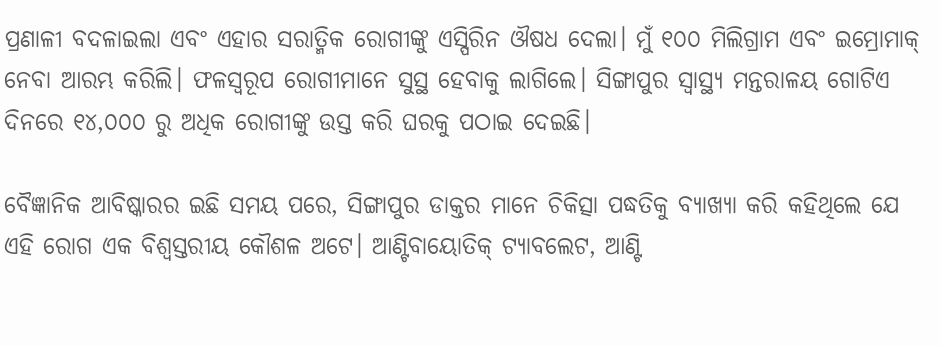ପ୍ରଣାଳୀ ବଦଳାଇଲା ଏବଂ ଏହାର ସରାତ୍ମିକ ରୋଗୀଙ୍କୁ ଏସ୍ପିରିନ ଔଷଧ ଦେଲା। ମୁଁ ୧୦୦ ମିଲିଗ୍ରାମ ଏବଂ ଇମ୍ରୋମାକ୍ ନେବା ଆରମ୍ଭ କରିଲି। ଫଳସ୍ୱରୂପ ରୋଗୀମାନେ ସୁସ୍ଥ ହେବାକୁ ଲାଗିଲେ। ସିଙ୍ଗାପୁର ସ୍ୱାସ୍ଥ୍ୟ ମନ୍ତରାଳୟ ଗୋଟିଏ ଦିନରେ ୧୪,୦୦୦ ରୁ ଅଧିକ ରୋଗୀଙ୍କୁ ଉସ୍ତ କରି ଘରକୁ ପଠାଇ ଦେଇଛି।

ବୈଜ୍ଞାନିକ ଆବିଷ୍କାରର ଇଛି ସମୟ ପରେ, ସିଙ୍ଗାପୁର ଡାକ୍ତର ମାନେ ଚିକିତ୍ସା ପଦ୍ଧତିକୁ ବ୍ୟାଖ୍ୟା କରି କହିଥିଲେ ଯେ ଏହି ରୋଗ ଏକ ବିଶ୍ଵସ୍ତରୀୟ କୌଶଳ ଅଟେ। ଆଣ୍ଟିବାୟୋତିକ୍ ଟ୍ୟାବଲେଟ, ଆଣ୍ଟି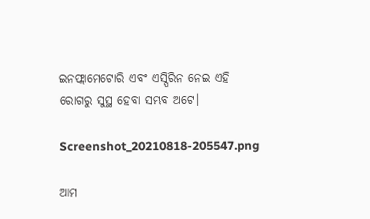ଇନଫ୍ଲାମେଟୋରି ଏବଂ ଏସ୍ପିରିନ ନେଇ ଏହି ରୋଗରୁ ସୁସ୍ଥ ହେବା ସମ୍ଭବ ଅଟେ।

Screenshot_20210818-205547.png

ଆମ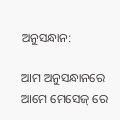ଅନୁସନ୍ଧାନ:

ଆମ ଅନୁସନ୍ଧାନରେ ଆମେ ମେସେଜ୍ ରେ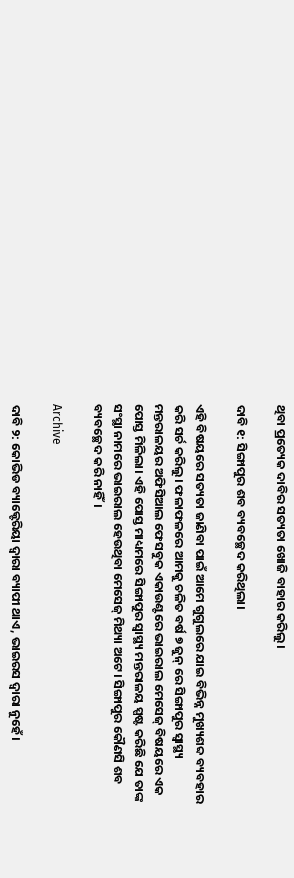ଥିବା ପ୍ରତ୍ୟେକ ଦାବିର ସତ୍ୟତା ଖୋଜି ବାହାର କରିଲୁ।

ଦାବି ୧: ସିଙ୍ଗାପୁର ଶବ ବ୍ୟବଚ୍ଛେଦ କରିଥିଲା।

ଏହି ବିଷୟରେ ସତ୍ୟତା ଜାଣିବା ପାଇଁ ଆମେ ଗୁଗୁଲରେ ଯାଇ ବିଭିନ୍ନ ମୁଖ୍ୟଶବ୍ଦ ବ୍ୟବହାର କରି ସର୍ଚ କରିଲୁ। ଫଳାଫଳରେ ଆମକୁ ଚଳିତ ବର୍ଷ ୭ ଜୁନ୍ ରେ ସିଙ୍ଗାପୁର ସ୍ୱାସ୍ଥ୍ୟ ମନ୍ତରାଳୟର ଅଫିସିଆଲ ଫେସବୁକ ଏକାଉଣ୍ଟରେ ଭାଇରାଲ ମେସେଜ୍ ବିଷୟରେ ଏକ ପୋସ୍ତ ମିଳିଲା। ଏହି ପୋସ୍ତ ମାଧ୍ୟମରେ ସିଙ୍ଗାପୁର ସ୍ୱାସ୍ଥ୍ୟ ମନ୍ତରାଳୟ ସ୍ପଷ୍ଟ କରିଛି ଯେ ତାଙ୍କ ସଂସ୍ଥା ନାମରେ ଭାଇରାଲ ହେଉଥିବା ମେସେଜ୍ ମିଥ୍ୟା ଅଟେ। ସିଙ୍ଗାପୁର କୌଣସି ଶବ ବ୍ୟବଚ୍ଛେଦ କରି ନାହିଁ।

Archive

ଦାବି ୨: କୋଭିଡ ବ୍ୟାକ୍ଟେରିୟା ଦ୍ଵାରା ବ୍ୟାପୀ ଥାଏ, ଭାଇରସ ଦ୍ଵାରା ନୁହେଁ।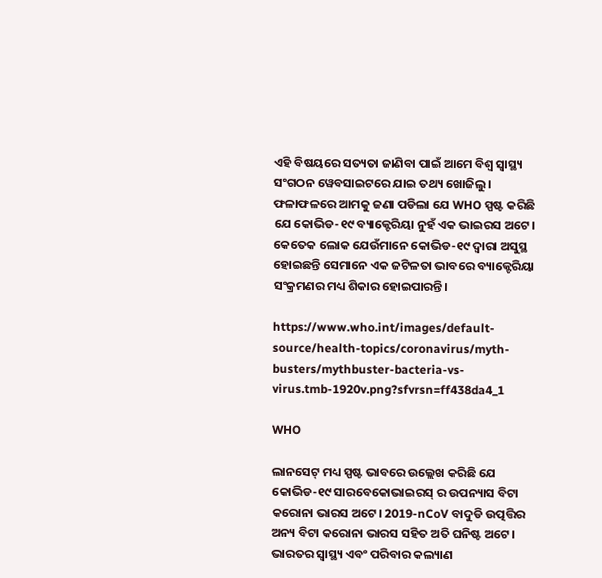ଏହି ବିଷୟରେ ସତ୍ୟତା ଜାଣିବା ପାଇଁ ଆମେ ବିଶ୍ଵ ସ୍ୱାସ୍ଥ୍ୟ ସଂଗଠନ ୱେବସାଇଟରେ ଯାଇ ତଥ୍ୟ ଖୋଜିଲୁ। ଫଳାଫଳରେ ଆମକୁ ଜଣା ପଡିଲା ଯେ WHO ସ୍ପଷ୍ଟ କରିଛି ଯେ କୋଭିଡ-୧୯ ବ୍ୟାକ୍ଟେରିୟା ନୁହଁ ଏକ ଭାଇରସ ଅଟେ। କେତେକ ଲୋକ ଯେଉଁମାନେ କୋଭିଡ-୧୯ ଦ୍ଵାରା ଅସୁସ୍ଥ ହୋଇଛନ୍ତି ସେମାନେ ଏକ ଜଟିଳତା ଭାବରେ ବ୍ୟାକ୍ଟେରିୟା ସଂକ୍ରମଣର ମଧ୍ୟ ଶିକାର ହୋଇପାରନ୍ତି।

https://www.who.int/images/default-source/health-topics/coronavirus/myth-busters/mythbuster-bacteria-vs-virus.tmb-1920v.png?sfvrsn=ff438da4_1

WHO

ଲାନସେଟ୍ ମଧ୍ୟ ସ୍ପଷ୍ଟ ଭାବରେ ଉଲ୍ଲେଖ କରିଛି ଯେ କୋଭିଡ-୧୯ ସାରବେକୋଭାଇରସ୍ ର ଉପନ୍ୟାସ ବିଟା କରୋନା ଭାରସ ଅଟେ। 2019-nCoV ବାଦୁଡି ଉତ୍ପତ୍ତିର ଅନ୍ୟ ବିଟା କରୋନା ଭାରସ ସହିତ ଅତି ଘନିଷ୍ଟ ଅଟେ। ଭାରତର ସ୍ୱାସ୍ଥ୍ୟ ଏବଂ ପରିବାର କଲ୍ୟାଣ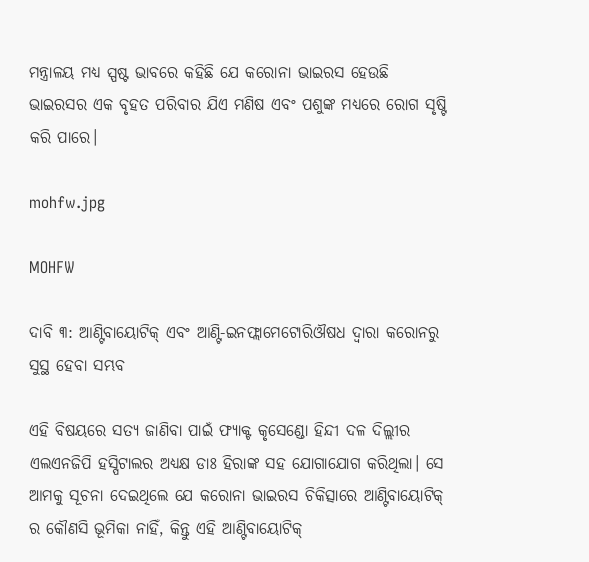ମନ୍ତ୍ରାଳୟ ମଧ୍ୟ ସ୍ପଷ୍ଟ ଭାବରେ କହିଛି ଯେ କରୋନା ଭାଇରସ ହେଉଛି ଭାଇରସର ଏକ ବୃହତ ପରିବାର ଯିଏ ମଣିଷ ଏବଂ ପଶୁଙ୍କ ମଧ୍ୟରେ ରୋଗ ସୃଷ୍ଟି କରି ପାରେ।

mohfw.jpg

MOHFW

ଦାବି ୩: ଆଣ୍ଟିବାୟୋଟିକ୍ ଏବଂ ଆଣ୍ଟି-ଇନଫ୍ଲାମେଟୋରିଔଷଧ ଦ୍ଵାରା କରୋନରୁ ସୁସ୍ଥ ହେବା ସମ୍ଭବ

ଏହି ବିଷୟରେ ସତ୍ୟ ଜାଣିବା ପାଇଁ ଫ୍ୟାକ୍ଟ କୃସେଣ୍ଡୋ ହିନ୍ଦୀ ଦଳ ଦିଲ୍ଲୀର ଏଲଏନଜିପି ହସ୍ପିଟାଲର ଅଧ୍ୟକ୍ଷ ଡାଃ ହିରାଙ୍କ ସହ ଯୋଗାଯୋଗ କରିଥିଲା। ସେ ଆମକୁ ସୂଚନା ଦେଇଥିଲେ ଯେ କରୋନା ଭାଇରସ ଚିକିତ୍ସାରେ ଆଣ୍ଟିବାୟୋଟିକ୍ ର କୌଣସି ଭୂମିକା ନାହିଁ, କିନ୍ତୁ ଏହି ଆଣ୍ଟିବାୟୋଟିକ୍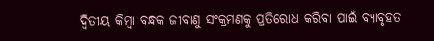ଦ୍ଵିତୀୟ କିମ୍ବା ବନ୍ଧକ ଜୀବାଣୁ ସଂକ୍ରମଣକୁ ପ୍ରତିରୋଧ କରିବା ପାଇଁ ବ୍ୟାବୃହତ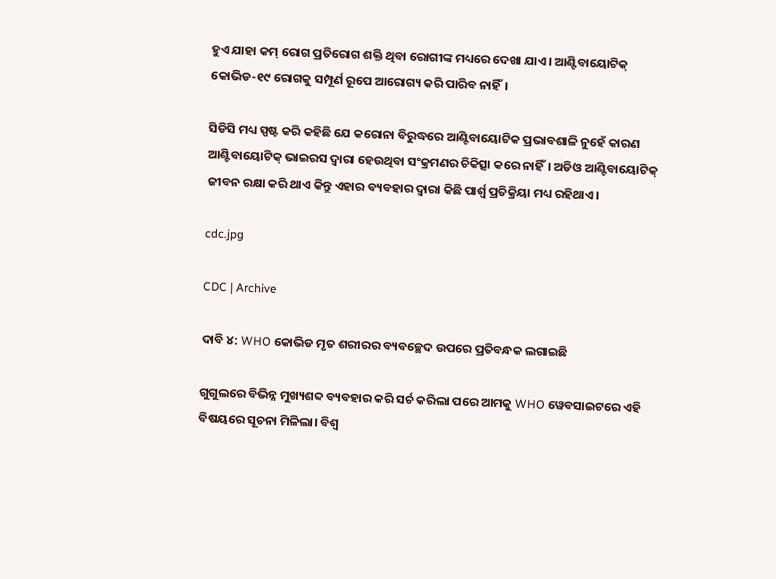ହୁଏ ଯାହା କମ୍ ରୋଗ ପ୍ରତିରୋଗ ଶକ୍ତି ଥିବା ରୋଗୀଙ୍କ ମଧ୍ୟରେ ଦେଖା ଯାଏ। ଆଣ୍ଟିବାୟୋଟିକ୍ କୋଭିଡ-୧୯ ରୋଗକୁ ସମ୍ପୂର୍ଣ ରୂପେ ଆରୋଗ୍ୟ କରି ପାରିବ ନାହିଁ।

ସିଡିସି ମଧ୍ୟ ସ୍ପଷ୍ଟ କରି କହିଛି ଯେ କରୋନା ବିରୁଦ୍ଧରେ ଆଣ୍ଟିବାୟୋଟିକ ପ୍ରଭାବଶାଳି ନୁହେଁ କାରଣ ଆଣ୍ଟିବାୟୋଟିକ୍ ଭାଇରସ ଦ୍ଵାରା ହେଉଥିବା ସଂକ୍ରମଣର ଚିକିତ୍ସା କରେ ନାହିଁ। ଅଡିଓ ଆଣ୍ଟିବାୟୋଟିକ୍ ଜୀବନ ରକ୍ଷା କରି ଥାଏ କିନ୍ତୁ ଏହାର ବ୍ୟବହାର ଦ୍ଵାରା କିଛି ପାର୍ଶ୍ଵ ପ୍ରତିକ୍ରିୟା ମଧ୍ୟ ରହିଥାଏ।

cdc.jpg

CDC | Archive

ଦାବି ୪: WHO କୋଭିଡ ମୃତ ଶରୀରର ବ୍ୟବଚ୍ଛେଦ ଉପରେ ପ୍ରତିବନ୍ଧକ ଲଗାଇଛି

ଗୁଗୁଲରେ ବିଭିନ୍ନ ମୁଖ୍ୟଶବ୍ଦ ବ୍ୟବହାର କରି ସର୍ଚ କରିଲା ପରେ ଆମକୁ WHO ୱେବସାଇଟରେ ଏହି ବିଷୟରେ ସୂଚନା ମିଳିଲା। ବିଶ୍ଵ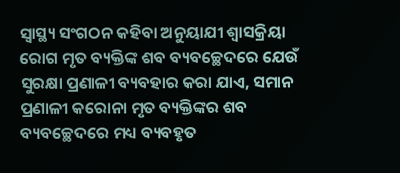ସ୍ୱାସ୍ଥ୍ୟ ସଂଗଠନ କହିବା ଅନୁୟାଯୀ ଶ୍ଵାସକ୍ରିୟା ରୋଗ ମୃତ ବ୍ୟକ୍ତିଙ୍କ ଶବ ବ୍ୟବଚ୍ଛେଦରେ ଯେଉଁ ସୁରକ୍ଷା ପ୍ରଣାଳୀ ବ୍ୟବହାର କରା ଯାଏ, ସମାନ ପ୍ରଣାଳୀ କରୋନା ମୃତ ବ୍ୟକ୍ତିଙ୍କର ଶବ ବ୍ୟବଚ୍ଛେଦରେ ମଧ୍ୟ ବ୍ୟବହୃତ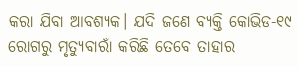କରା ଯିବା ଆବଶ୍ୟକ। ଯଦି ଜଣେ ବ୍ୟକ୍ତି କୋଭିଡ-୧୯ ରୋଗରୁ ମୃତ୍ୟୁବାରାଁ କରିଛି ତେବେ ତାହାର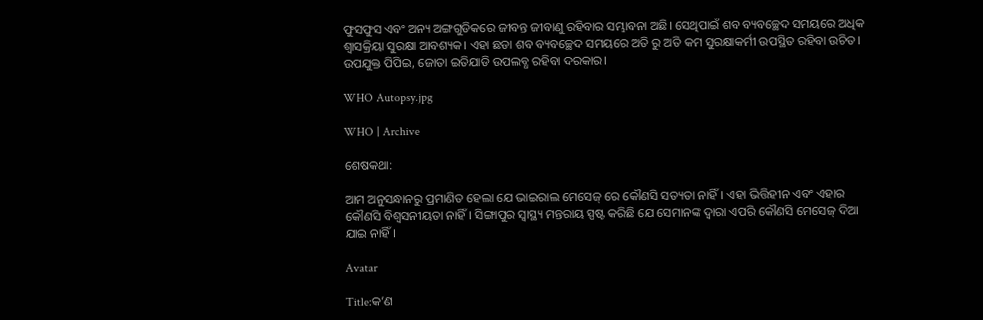ଫୁସଫୁସ ଏବଂ ଅନ୍ୟ ଅଙ୍ଗଗୁଡିକରେ ଜୀବନ୍ତ ଜୀବାଣୁ ରହିବାର ସମ୍ଭାବନା ଅଛି। ସେଥିପାଇଁ ଶବ ବ୍ୟବଚ୍ଛେଦ ସମୟରେ ଅଧିକ ଶ୍ଵାସକ୍ରିୟା ସୁରକ୍ଷା ଆବଶ୍ୟକ। ଏହା ଛଡା ଶବ ବ୍ୟବଚ୍ଛେଦ ସମୟରେ ଅତି ରୁ ଅତି କମ ସୁରକ୍ଷାକର୍ମୀ ଉପସ୍ଥିତ ରହିବା ଉଚିତ। ଉପଯୁକ୍ତ ପିପିଇ, ଜୋତା ଇତିଯାଡି ଉପଲବ୍ଧ ରହିବା ଦରକାର।

WHO Autopsy.jpg

WHO | Archive

ଶେଷକଥା:

ଆମ ଅନୁସନ୍ଧାନରୁ ପ୍ରମାଣିତ ହେଲା ଯେ ଭାଇରାଲ ମେସେଜ୍ ରେ କୌଣସି ସତ୍ୟତା ନାହିଁ। ଏହା ଭିତ୍ତିହୀନ ଏବଂ ଏହାର କୌଣସି ବିଶ୍ଵସନୀୟତା ନାହିଁ। ସିଙ୍ଗାପୁର ସ୍ୱାସ୍ଥ୍ୟ ମନ୍ତରାୟ ସ୍ପଷ୍ଟ କରିଛି ଯେ ସେମାନଙ୍କ ଦ୍ଵାରା ଏପରି କୌଣସି ମେସେଜ୍ ଦିଆ ଯାଇ ନାହିଁ।

Avatar

Title:କ’ଣ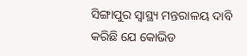ସିଙ୍ଗାପୁର ସ୍ୱାସ୍ଥ୍ୟ ମନ୍ତରାଳୟ ଦାବି କରିଛି ଯେ କୋଭିଡ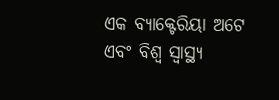ଏକ ବ୍ୟାକ୍ଟେରିୟା ଅଟେ ଏବଂ ବିଶ୍ଵ ସ୍ୱାସ୍ଥ୍ୟ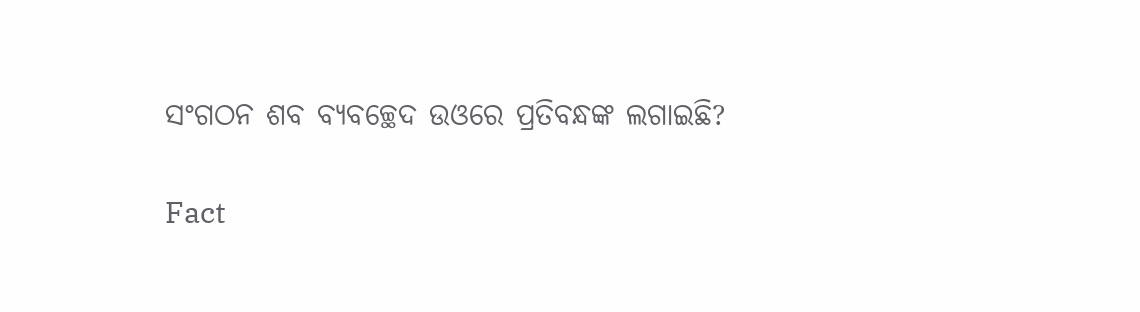ସଂଗଠନ ଶବ ବ୍ୟବଚ୍ଛେଦ ଉଓରେ ପ୍ରତିବନ୍ଧଙ୍କ ଲଗାଇଛି?

Fact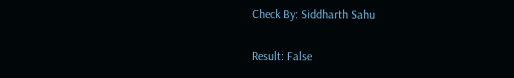Check By: Siddharth Sahu

Result: False